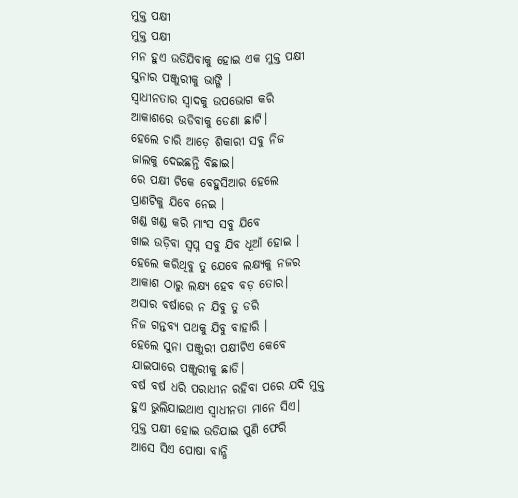ମୁକ୍ତ ପକ୍ଷୀ
ମୁକ୍ତ ପକ୍ଷୀ
ମନ ହୁଏ ଉଡିଯିବାକୁ ହୋଇ ଏକ ମୁକ୍ତ ପକ୍ଷୀ
ସୁନାର ପଞ୍ଜୁରୀକୁ ଭାଙ୍ଗି ।
ସ୍ୱାଧୀନତାର ସ୍ୱାଦକୁ ଉପଭୋଗ କରି
ଆକାଶରେ ଉଡିବାକୁ ଡେଣା ଛାଟି।
ହେଲେ ଚାରି ଆଡ଼େ ଶିକାରୀ ସବୁ ନିଜ
ଜାଲକୁ ଦେଇଛନ୍ତି ବିଛାଇ।
ରେ ପକ୍ଷୀ ଟିକେ ବେହୁସିଆର ହେଲେ
ପ୍ରାଣଟିକୁ ଯିବେ ନେଇ ।
ଖଣ୍ଡ ଖଣ୍ଡ କରି ମାଂସ ସବୁ ଯିବେ
ଖାଇ ଉଡ଼ିବା ସ୍ୱପ୍ନ ସବୁ ଯିବ ଧୂଆଁ ହୋଇ ।
ହେଲେ କରିଥିବୁ ତୁ ଯେବେ ଲକ୍ଷ୍ୟକୁ ନଜର
ଆକାଶ ଠାରୁ ଲକ୍ଷ୍ୟ ହେବ ବଡ଼ ତୋର।
ଅସାର ବର୍ଷାରେ ନ ଯିବୁ ତୁ ଡରି
ନିଜ ଗନ୍ତବ୍ୟ ପଥକୁ ଯିବୁ ବାହାରି ।
ହେଲେ ସୁନା ପଞ୍ଜୁରୀ ପକ୍ଷୀଟିଏ କେବେ
ଯାଇପାରେ ପଞ୍ଜୁରୀକୁ ଛାଡି।
ବର୍ଷ ବର୍ଷ ଧରି ପରାଧୀନ ରହିବା ପରେ ଯଦି ମୁକ୍ତ
ହୁଏ ଭୁଲିଯାଇଥାଏ ସ୍ୱାଧୀନତା ମାନେ ସିଏ।
ମୁକ୍ତ ପକ୍ଷୀ ହୋଇ ଉଡିଯାଇ ପୁଣି ଫେରି
ଆସେ ସିଏ ପୋଷା ବାନ୍ଧି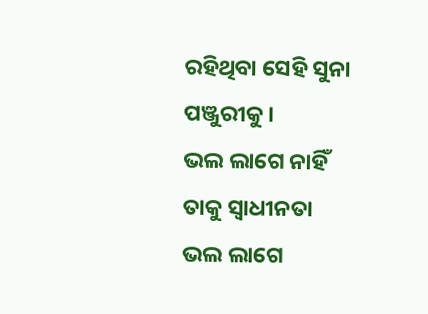ରହିଥିବା ସେହି ସୁନା ପଞ୍ଜୁରୀକୁ।
ଭଲ ଲାଗେ ନାହିଁ ତାକୁ ସ୍ୱାଧୀନତା
ଭଲ ଲାଗେ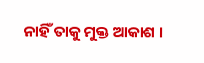ନାହିଁ ତାକୁ ମୁକ୍ତ ଆକାଶ ।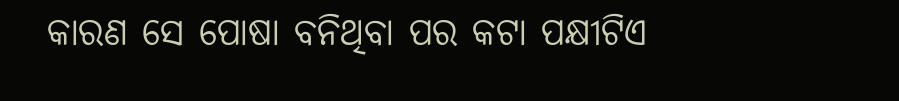କାରଣ ସେ ପୋଷା ବନିଥିବା ପର କଟା ପକ୍ଷୀଟିଏ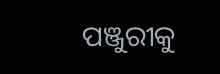ପଞ୍ଜୁରୀକୁ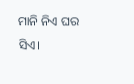ମାନି ନିଏ ଘର ସିଏ।